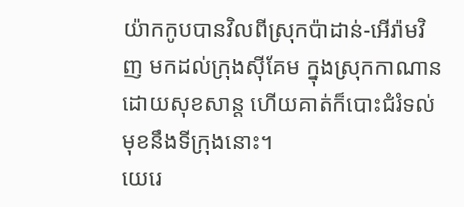យ៉ាកកូបបានវិលពីស្រុកប៉ាដាន់-អើរ៉ាមវិញ មកដល់ក្រុងស៊ីគែម ក្នុងស្រុកកាណាន ដោយសុខសាន្ត ហើយគាត់ក៏បោះជំរំទល់មុខនឹងទីក្រុងនោះ។
យេរេ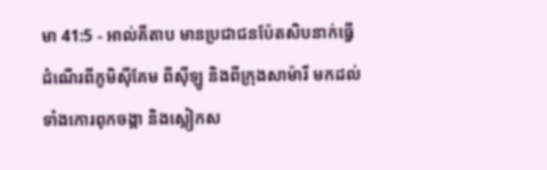មា 41:5 - អាល់គីតាប មានប្រជាជនប៉ែតសិបនាក់ធ្វើដំណើរពីភូមិស៊ីគែម ពីស៊ីឡូ និងពីក្រុងសាម៉ារី មកដល់ទាំងកោរពុកចង្កា និងស្លៀកស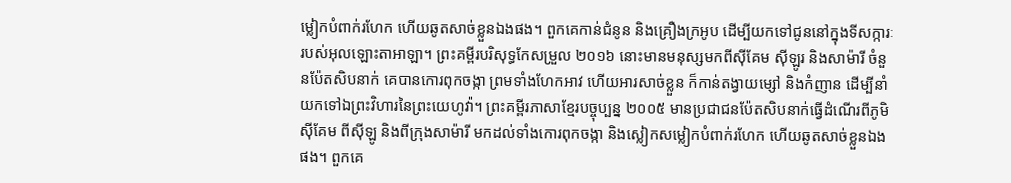ម្លៀកបំពាក់រហែក ហើយឆូតសាច់ខ្លួនឯងផង។ ពួកគេកាន់ជំនូន និងគ្រឿងក្រអូប ដើម្បីយកទៅជូននៅក្នុងទីសក្ការៈរបស់អុលឡោះតាអាឡា។ ព្រះគម្ពីរបរិសុទ្ធកែសម្រួល ២០១៦ នោះមានមនុស្សមកពីស៊ីគែម ស៊ីឡូរ និងសាម៉ារី ចំនួនប៉ែតសិបនាក់ គេបានកោរពុកចង្កា ព្រមទាំងហែកអាវ ហើយអារសាច់ខ្លួន ក៏កាន់តង្វាយម្សៅ និងកំញាន ដើម្បីនាំយកទៅឯព្រះវិហារនៃព្រះយេហូវ៉ា។ ព្រះគម្ពីរភាសាខ្មែរបច្ចុប្បន្ន ២០០៥ មានប្រជាជនប៉ែតសិបនាក់ធ្វើដំណើរពីភូមិស៊ីគែម ពីស៊ីឡូ និងពីក្រុងសាម៉ារី មកដល់ទាំងកោរពុកចង្កា និងស្លៀកសម្លៀកបំពាក់រហែក ហើយឆូតសាច់ខ្លួនឯង ផង។ ពួកគេ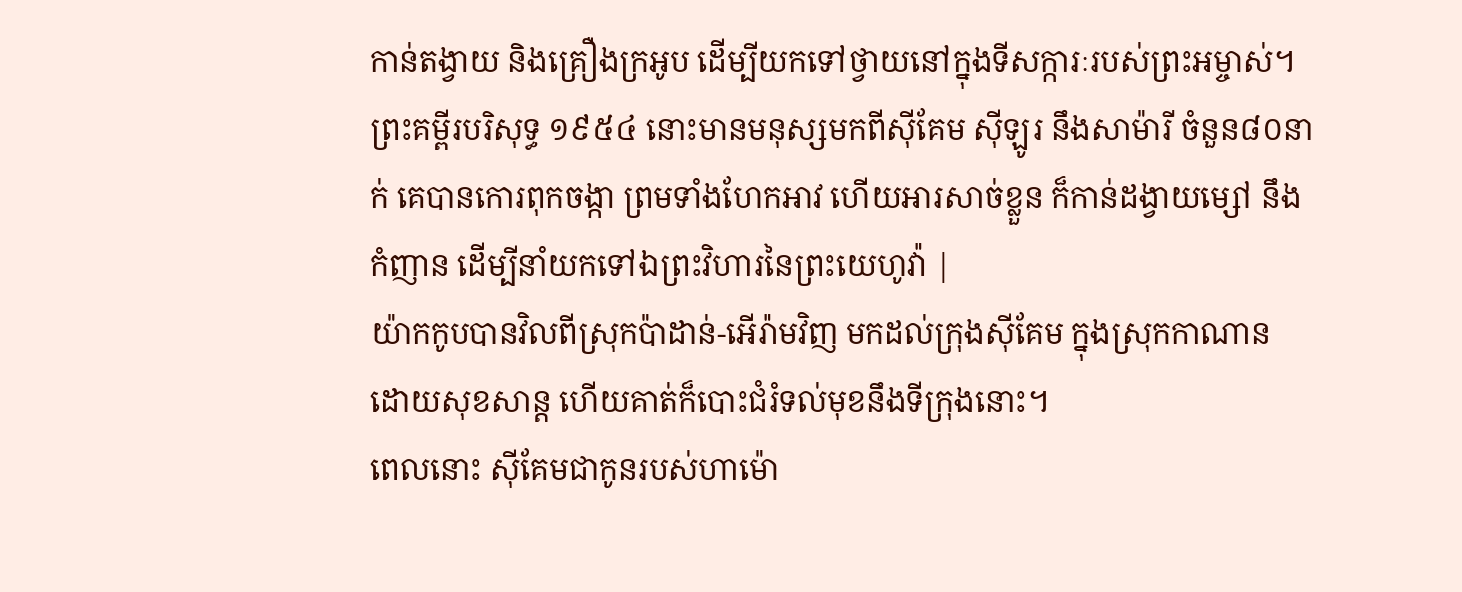កាន់តង្វាយ និងគ្រឿងក្រអូប ដើម្បីយកទៅថ្វាយនៅក្នុងទីសក្ការៈរបស់ព្រះអម្ចាស់។ ព្រះគម្ពីរបរិសុទ្ធ ១៩៥៤ នោះមានមនុស្សមកពីស៊ីគែម ស៊ីឡូរ នឹងសាម៉ារី ចំនួន៨០នាក់ គេបានកោរពុកចង្កា ព្រមទាំងហែកអាវ ហើយអារសាច់ខ្លួន ក៏កាន់ដង្វាយម្សៅ នឹងកំញាន ដើម្បីនាំយកទៅឯព្រះវិហារនៃព្រះយេហូវ៉ា |
យ៉ាកកូបបានវិលពីស្រុកប៉ាដាន់-អើរ៉ាមវិញ មកដល់ក្រុងស៊ីគែម ក្នុងស្រុកកាណាន ដោយសុខសាន្ត ហើយគាត់ក៏បោះជំរំទល់មុខនឹងទីក្រុងនោះ។
ពេលនោះ ស៊ីគែមជាកូនរបស់ហាម៉ោ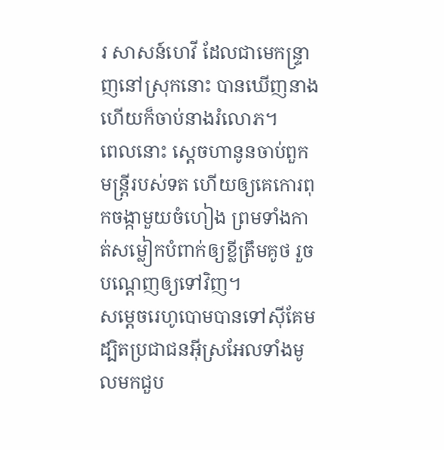រ សាសន៍ហេវី ដែលជាមេកន្ទ្រាញនៅស្រុកនោះ បានឃើញនាង ហើយក៏ចាប់នាងរំលោភ។
ពេលនោះ ស្តេចហានូនចាប់ពួកមន្ត្រីរបស់ទត ហើយឲ្យគេកោរពុកចង្កាមួយចំហៀង ព្រមទាំងកាត់សម្លៀកបំពាក់ឲ្យខ្លីត្រឹមគូថ រួចបណ្តេញឲ្យទៅវិញ។
សម្តេចរេហូបោមបានទៅស៊ីគែម ដ្បិតប្រជាជនអ៊ីស្រអែលទាំងមូលមកជួប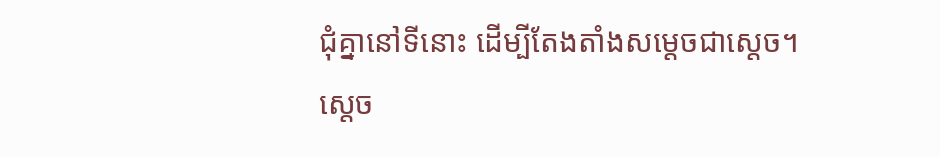ជុំគ្នានៅទីនោះ ដើម្បីតែងតាំងសម្តេចជាស្តេច។
ស្តេច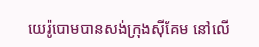យេរ៉ូបោមបានសង់ក្រុងស៊ីគែម នៅលើ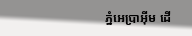ភ្នំអេប្រាអ៊ីម ដើ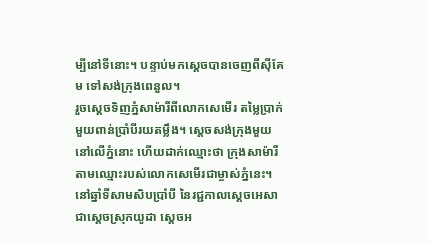ម្បីនៅទីនោះ។ បន្ទាប់មកស្តេចបានចេញពីស៊ីគែម ទៅសង់ក្រុងពេនួល។
រួចស្តេចទិញភ្នំសាម៉ារីពីលោកសេមើរ តម្លៃប្រាក់មួយពាន់ប្រាំបីរយតម្លឹង។ ស្តេចសង់ក្រុងមួយនៅលើភ្នំនោះ ហើយដាក់ឈ្មោះថា ក្រុងសាម៉ារី តាមឈ្មោះរបស់លោកសេមើរជាម្ចាស់ភ្នំនេះ។
នៅឆ្នាំទីសាមសិបប្រាំបី នៃរជ្ជកាលស្តេចអេសា ជាស្តេចស្រុកយូដា ស្តេចអ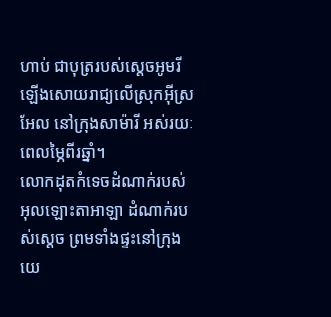ហាប់ ជាបុត្ររបស់ស្តេចអូមរី ឡើងសោយរាជ្យលើស្រុកអ៊ីស្រអែល នៅក្រុងសាម៉ារី អស់រយៈពេលម្ភៃពីរឆ្នាំ។
លោកដុតកំទេចដំណាក់របស់អុលឡោះតាអាឡា ដំណាក់របស់ស្តេច ព្រមទាំងផ្ទះនៅក្រុងយេ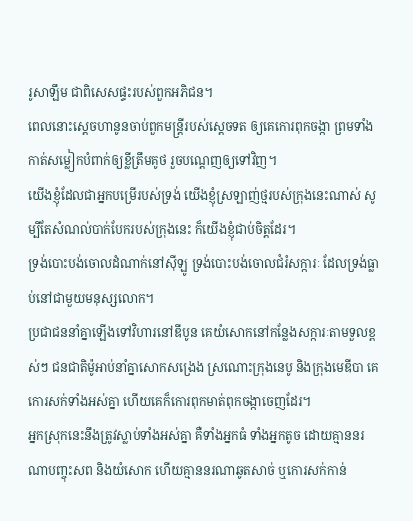រូសាឡឹម ជាពិសេសផ្ទះរបស់ពួកអភិជន។
ពេលនោះស្តេចហានូនចាប់ពួកមន្ត្រីរបស់ស្តេចទត ឲ្យគេកោរពុកចង្កា ព្រមទាំងកាត់សម្លៀកបំពាក់ឲ្យខ្លីត្រឹមគូថ រួចបណ្តេញឲ្យទៅវិញ។
យើងខ្ញុំដែលជាអ្នកបម្រើរបស់ទ្រង់ យើងខ្ញុំស្រឡាញ់ថ្មរបស់ក្រុងនេះណាស់ សូម្បីតែសំណល់បាក់បែករបស់ក្រុងនេះ ក៏យើងខ្ញុំជាប់ចិត្តដែរ។
ទ្រង់បោះបង់ចោលដំណាក់នៅស៊ីឡូ ទ្រង់បោះបង់ចោលជំរំសក្ការៈ ដែលទ្រង់ធ្លាប់នៅជាមួយមនុស្សលោក។
ប្រជាជននាំគ្នាឡើងទៅវិហារនៅឌីបូន គេយំសោកនៅកន្លែងសក្ការៈតាមទួលខ្ពស់ៗ ជនជាតិម៉ូអាប់នាំគ្នាសោកសង្រេង ស្រណោះក្រុងនេបូ និងក្រុងមេឌីបា គេកោរសក់ទាំងអស់គ្នា ហើយគេក៏កោរពុកមាត់ពុកចង្កាចេញដែរ។
អ្នកស្រុកនេះនឹងត្រូវស្លាប់ទាំងអស់គ្នា គឺទាំងអ្នកធំ ទាំងអ្នកតូច ដោយគ្មាននរណាបញ្ចុះសព និងយំសោក ហើយគ្មាននរណាឆូតសាច់ ឬកោរសក់កាន់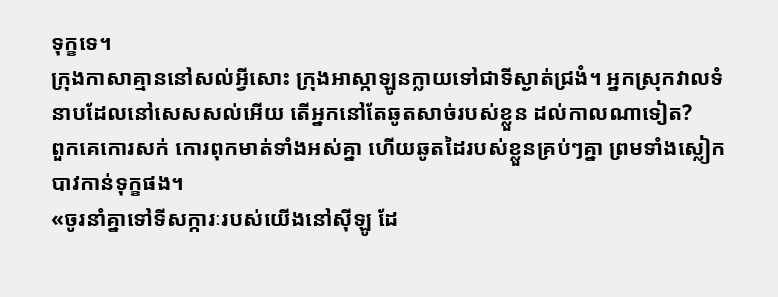ទុក្ខទេ។
ក្រុងកាសាគ្មាននៅសល់អ្វីសោះ ក្រុងអាស្កាឡូនក្លាយទៅជាទីស្ងាត់ជ្រងំ។ អ្នកស្រុកវាលទំនាបដែលនៅសេសសល់អើយ តើអ្នកនៅតែឆូតសាច់របស់ខ្លួន ដល់កាលណាទៀត?
ពួកគេកោរសក់ កោរពុកមាត់ទាំងអស់គ្នា ហើយឆូតដៃរបស់ខ្លួនគ្រប់ៗគ្នា ព្រមទាំងស្លៀកបាវកាន់ទុក្ខផង។
«ចូរនាំគ្នាទៅទីសក្ការៈរបស់យើងនៅស៊ីឡូ ដែ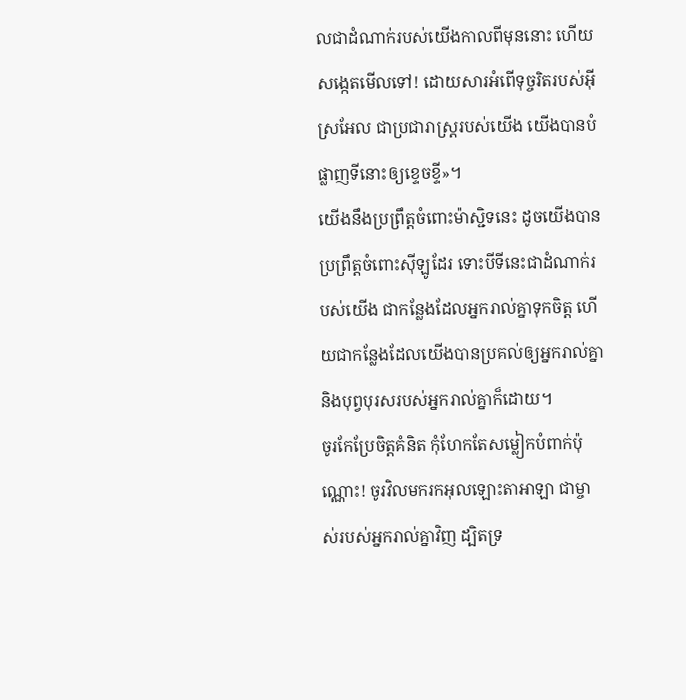លជាដំណាក់របស់យើងកាលពីមុននោះ ហើយសង្កេតមើលទៅ! ដោយសារអំពើទុច្ចរិតរបស់អ៊ីស្រអែល ជាប្រជារាស្ត្ររបស់យើង យើងបានបំផ្លាញទីនោះឲ្យខ្ទេចខ្ទី»។
យើងនឹងប្រព្រឹត្តចំពោះម៉ាស្ជិទនេះ ដូចយើងបានប្រព្រឹត្តចំពោះស៊ីឡូដែរ ទោះបីទីនេះជាដំណាក់របស់យើង ជាកន្លែងដែលអ្នករាល់គ្នាទុកចិត្ត ហើយជាកន្លែងដែលយើងបានប្រគល់ឲ្យអ្នករាល់គ្នា និងបុព្វបុរសរបស់អ្នករាល់គ្នាក៏ដោយ។
ចូរកែប្រែចិត្តគំនិត កុំហែកតែសម្លៀកបំពាក់ប៉ុណ្ណោះ! ចូរវិលមករកអុលឡោះតាអាឡា ជាម្ចាស់របស់អ្នករាល់គ្នាវិញ ដ្បិតទ្រ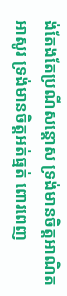ង់តែងតែប្រណីសន្ដោស ទ្រង់មានចិត្តអាណិតអាសូរ ទ្រង់មានចិត្តអត់ធ្មត់ ពោរពេញ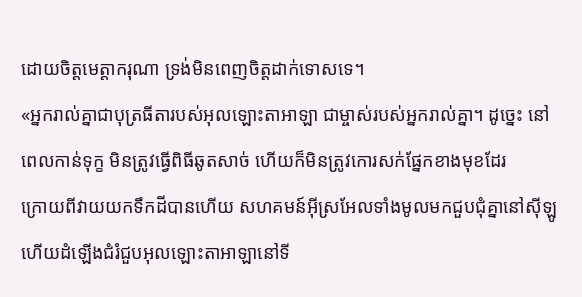ដោយចិត្តមេត្តាករុណា ទ្រង់មិនពេញចិត្តដាក់ទោសទេ។
«អ្នករាល់គ្នាជាបុត្រធីតារបស់អុលឡោះតាអាឡា ជាម្ចាស់របស់អ្នករាល់គ្នា។ ដូច្នេះ នៅពេលកាន់ទុក្ខ មិនត្រូវធ្វើពិធីឆូតសាច់ ហើយក៏មិនត្រូវកោរសក់ផ្នែកខាងមុខដែរ
ក្រោយពីវាយយកទឹកដីបានហើយ សហគមន៍អ៊ីស្រអែលទាំងមូលមកជួបជុំគ្នានៅស៊ីឡូ ហើយដំឡើងជំរំជួបអុលឡោះតាអាឡានៅទី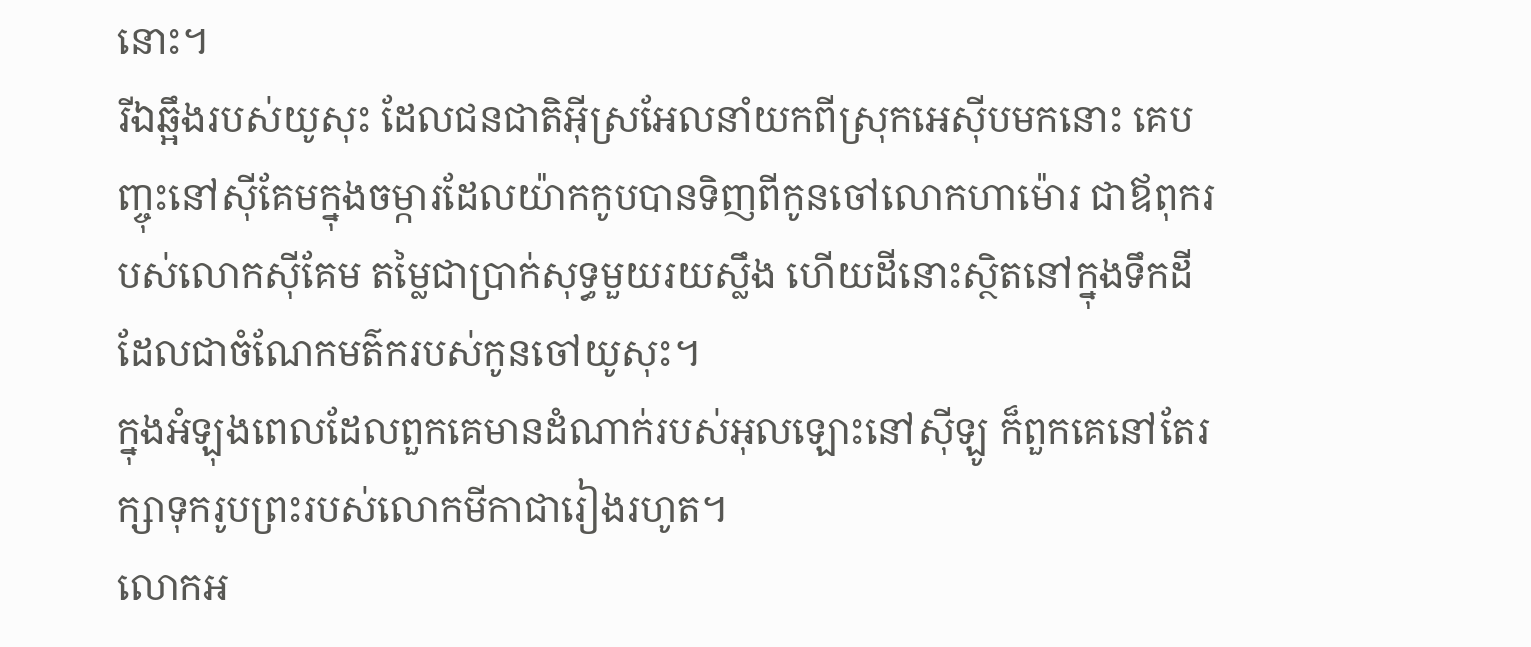នោះ។
រីឯឆ្អឹងរបស់យូសុះ ដែលជនជាតិអ៊ីស្រអែលនាំយកពីស្រុកអេស៊ីបមកនោះ គេបញ្ចុះនៅស៊ីគែមក្នុងចម្ការដែលយ៉ាកកូបបានទិញពីកូនចៅលោកហាម៉ោរ ជាឪពុករបស់លោកស៊ីគែម តម្លៃជាប្រាក់សុទ្ធមួយរយស្លឹង ហើយដីនោះស្ថិតនៅក្នុងទឹកដីដែលជាចំណែកមត៌ករបស់កូនចៅយូសុះ។
ក្នុងអំឡុងពេលដែលពួកគេមានដំណាក់របស់អុលឡោះនៅស៊ីឡូ ក៏ពួកគេនៅតែរក្សាទុករូបព្រះរបស់លោកមីកាជារៀងរហូត។
លោកអ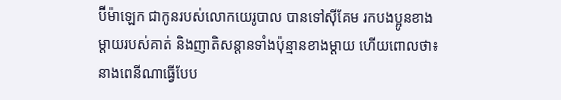ប៊ីម៉ាឡេក ជាកូនរបស់លោកយេរូបាល បានទៅស៊ីគែម រកបងប្អូនខាងម្តាយរបស់គាត់ និងញាតិសន្តានទាំងប៉ុន្មានខាងម្តាយ ហើយពោលថា៖
នាងពេនីណាធ្វើបែប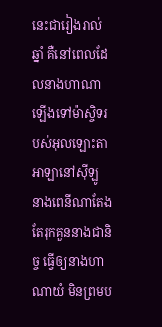នេះជារៀងរាល់ឆ្នាំ គឺនៅពេលដែលនាងហាណាឡើងទៅម៉ាស្ចិទរបស់អុលឡោះតាអាឡានៅស៊ីឡូ នាងពេនីណាតែងតែរុកគួននាងជានិច្ច ធ្វើឲ្យនាងហាណាយំ មិនព្រមប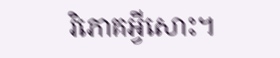រិភោគអ្វីសោះ។